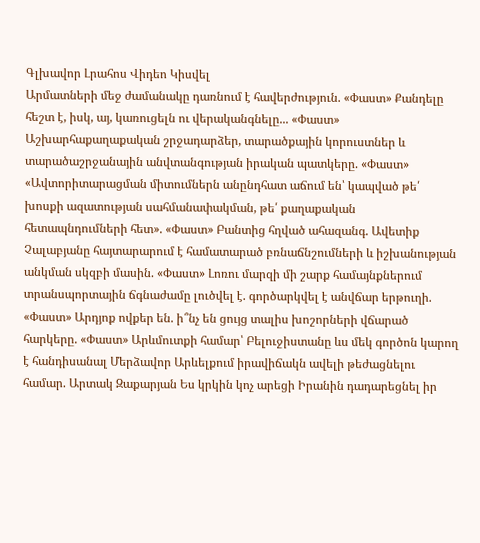Գլխավոր Լրահոս Վիդեո Կիսվել
Արմատների մեջ ժամանակը դառնում է հավերժություն. «Փաստ» Քանդելը հեշտ է, իսկ, այ, կառուցելն ու վերականգնելը... «Փաստ» Աշխարհաքաղաքական շրջադարձեր, տարածքային կորուստներ և տարածաշրջանային անվտանգության իրական պատկերը. «Փաստ» «Ավտորիտարացման միտումներն անընդհատ աճում են՝ կապված թե՛ խոսքի ազատության սահմանափակման, թե՛ քաղաքական հետապնդումների հետ». «Փաստ» Բանտից հղված ահազանգ. Ավետիք Չալաբյանը հայտարարում է համատարած բռնաճնշումների և իշխանության անկման սկզբի մասին. «Փաստ» Լոռու մարզի մի շարք համայնքներում տրանսպորտային ճգնաժամը լուծվել է. գործարկվել է անվճար երթուղի. «Փաստ» Արդյոք ովքեր են. ի՞նչ են ցույց տալիս խոշորների վճարած հարկերը. «Փաստ» Արևմուտքի համար՝ Բելուջիստանը ևս մեկ գործոն կարող է հանդիսանալ Մերձավոր Արևելքում իրավիճակն ավելի թեժացնելու համար. Արտակ Զաքարյան Ես կրկին կոչ արեցի Իրանին դադարեցնել իր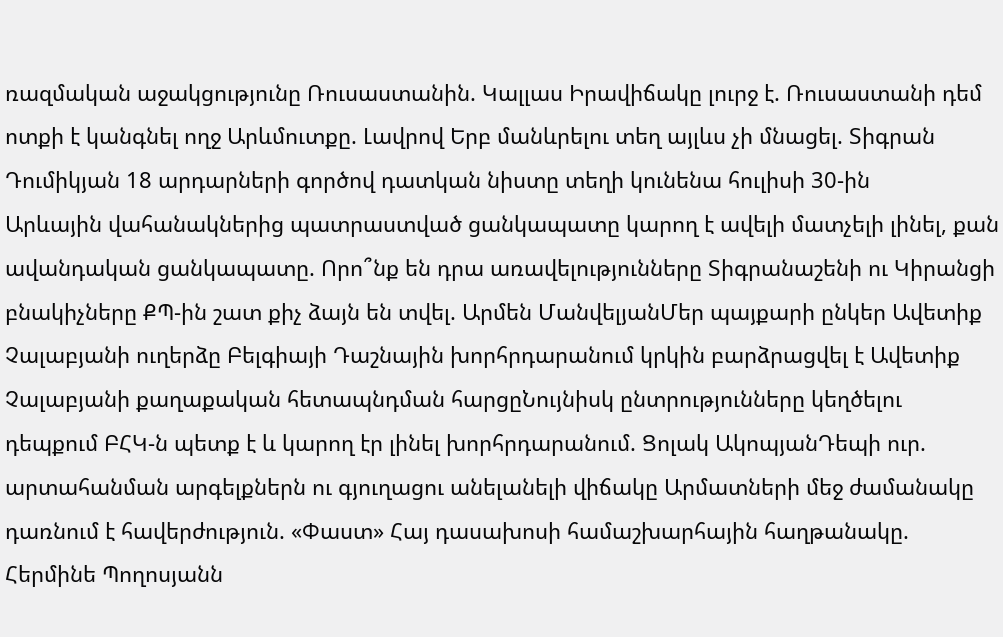ռազմական աջակցությունը Ռուսաստանին. Կալլաս Իրավիճակը լուրջ է. Ռուսաստանի դեմ ոտքի է կանգնել ողջ Արևմուտքը. Լավրով Երբ մանևրելու տեղ այլևս չի մնացել. Տիգրան Դումիկյան 18 արդարների գործով դատկան նիստը տեղի կունենա հուլիսի 30-ին
Արևային վահանակներից պատրաստված ցանկապատը կարող է ավելի մատչելի լինել, քան ավանդական ցանկապատը. Որո՞նք են դրա առավելությունները Տիգրանաշենի ու Կիրանցի բնակիչները ՔՊ-ին շատ քիչ ձայն են տվել. Արմեն ՄանվելյանՄեր պայքարի ընկեր Ավետիք Չալաբյանի ուղերձը Բելգիայի Դաշնային խորհրդարանում կրկին բարձրացվել է Ավետիք Չալաբյանի քաղաքական հետապնդման հարցըՆույնիսկ ընտրությունները կեղծելու դեպքում ԲՀԿ-ն պետք է և կարող էր լինել խորհրդարանում. Ցոլակ ԱկոպյանԴեպի ուր. արտահանման արգելքներն ու գյուղացու անելանելի վիճակը Արմատների մեջ ժամանակը դառնում է հավերժություն. «Փաստ» Հայ դասախոսի համաշխարհային հաղթանակը. Հերմինե Պողոսյանն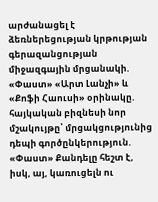արժանացել է ձեռներեցության կրթության գերազանցության միջազգային մրցանակի. «Փաստ» «Արտ Լանչի» և «Քոֆի Հաուսի» օրինակը. հայկական բիզնեսի նոր մշակույթը՝ մրցակցությունից դեպի գործընկերություն. «Փաստ» Քանդելը հեշտ է, իսկ, այ, կառուցելն ու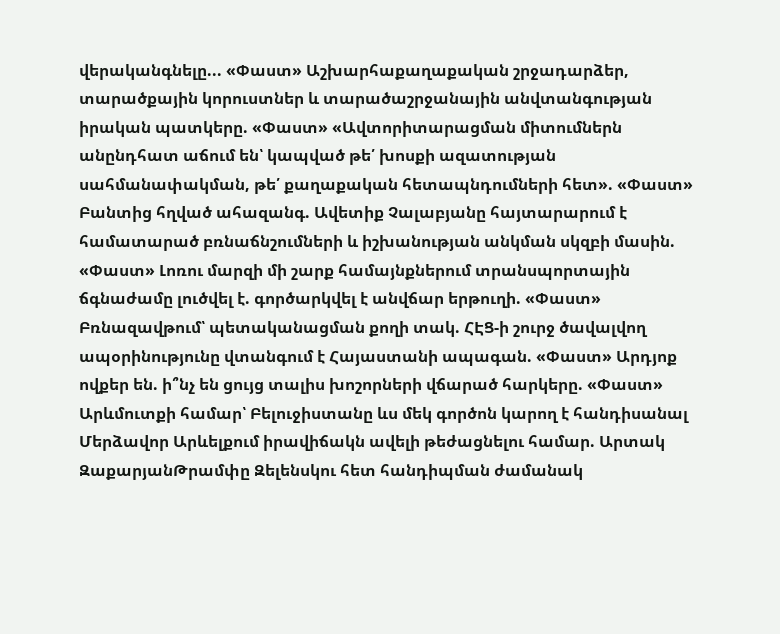վերականգնելը... «Փաստ» Աշխարհաքաղաքական շրջադարձեր, տարածքային կորուստներ և տարածաշրջանային անվտանգության իրական պատկերը. «Փաստ» «Ավտորիտարացման միտումներն անընդհատ աճում են՝ կապված թե՛ խոսքի ազատության սահմանափակման, թե՛ քաղաքական հետապնդումների հետ». «Փաստ» Բանտից հղված ահազանգ. Ավետիք Չալաբյանը հայտարարում է համատարած բռնաճնշումների և իշխանության անկման սկզբի մասին. «Փաստ» Լոռու մարզի մի շարք համայնքներում տրանսպորտային ճգնաժամը լուծվել է. գործարկվել է անվճար երթուղի. «Փաստ» Բռնազավթում՝ պետականացման քողի տակ. ՀԷՑ-ի շուրջ ծավալվող ապօրինությունը վտանգում է Հայաստանի ապագան. «Փաստ» Արդյոք ովքեր են. ի՞նչ են ցույց տալիս խոշորների վճարած հարկերը. «Փաստ» Արևմուտքի համար՝ Բելուջիստանը ևս մեկ գործոն կարող է հանդիսանալ Մերձավոր Արևելքում իրավիճակն ավելի թեժացնելու համար. Արտակ ԶաքարյանԹրամփը Զելենսկու հետ հանդիպման ժամանակ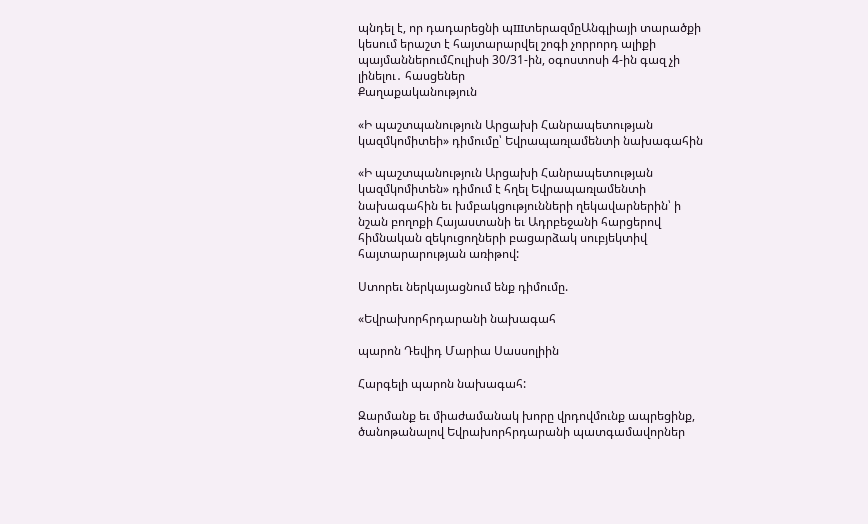պնդել է, որ դադարեցնի պшտերազմըԱնգլիայի տարածքի կեսում երաշտ է հայտարարվել շոգի չորրորդ ալիքի պայմաններումՀուլիսի 30/31-ին, օգոստոսի 4-ին գազ չի լինելու․ հասցեներ
Քաղաքականություն

«Ի պաշտպանություն Արցախի Հանրապետության կազմկոմիտեի» դիմումը՝ Եվրապառլամենտի նախագահին

«Ի պաշտպանություն Արցախի Հանրապետության կազմկոմիտեն» դիմում է հղել Եվրապառլամենտի նախագահին եւ խմբակցությունների ղեկավարներին՝ ի նշան բողոքի Հայաստանի եւ Ադրբեջանի հարցերով հիմնական զեկուցողների բացարձակ սուբյեկտիվ հայտարարության առիթով:

Ստորեւ ներկայացնում ենք դիմումը.

«Եվրախորհրդարանի նախագահ

պարոն Դեվիդ Մարիա Սասսոլիին

Հարգելի պարոն նախագահ:

Զարմանք եւ միաժամանակ խորը վրդովմունք ապրեցինք, ծանոթանալով Եվրախորհրդարանի պատգամավորներ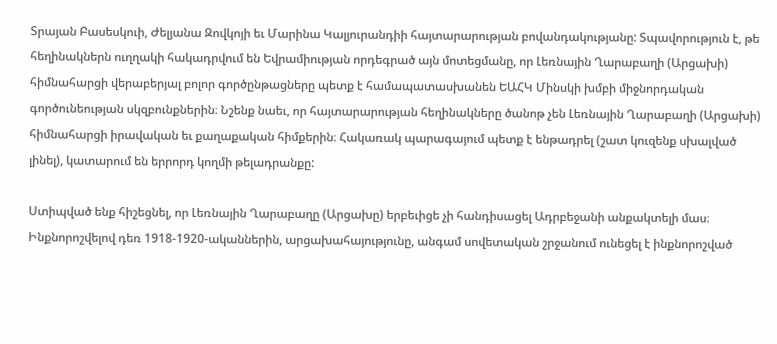Տրայան Բասեսկուի, Ժելյանա Զովկոյի եւ Մարինա Կալյուրանդիի հայտարարության բովանդակությանը: Տպավորություն է, թե հեղինակներն ուղղակի հակադրվում են Եվրամիության որդեգրած այն մոտեցմանը, որ Լեռնային Ղարաբաղի (Արցախի) հիմնահարցի վերաբերյալ բոլոր գործընթացները պետք է համապատասխանեն ԵԱՀԿ Մինսկի խմբի միջնորդական գործունեության սկզբունքներին։ Նշենք նաեւ, որ հայտարարության հեղինակները ծանոթ չեն Լեռնային Ղարաբաղի (Արցախի) հիմնահարցի իրավական եւ քաղաքական հիմքերին։ Հակառակ պարագայում պետք է ենթադրել (շատ կուզենք սխալված լինել), կատարում են երրորդ կողմի թելադրանքը:

Ստիպված ենք հիշեցնել, որ Լեռնային Ղարաբաղը (Արցախը) երբեւիցե չի հանդիսացել Ադրբեջանի անքակտելի մաս։ Ինքնորոշվելով դեռ 1918-1920-ականներին, արցախահայությունը, անգամ սովետական շրջանում ունեցել է ինքնորոշված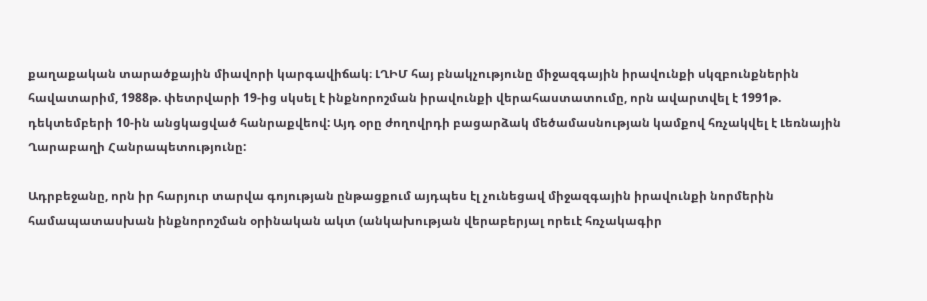քաղաքական տարածքային միավորի կարգավիճակ։ ԼՂԻՄ հայ բնակչությունը միջազգային իրավունքի սկզբունքներին հավատարիմ, 1988թ. փետրվարի 19-ից սկսել է ինքնորոշման իրավունքի վերահաստատումը, որն ավարտվել է 1991թ. դեկտեմբերի 10-ին անցկացված հանրաքվեով: Այդ օրը ժողովրդի բացարձակ մեծամասնության կամքով հռչակվել է Լեռնային Ղարաբաղի Հանրապետությունը:

Ադրբեջանը, որն իր հարյուր տարվա գոյության ընթացքում այդպես էլ չունեցավ միջազգային իրավունքի նորմերին համապատասխան ինքնորոշման օրինական ակտ (անկախության վերաբերյալ որեւէ հռչակագիր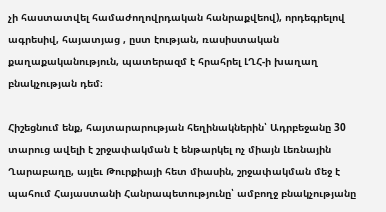չի հաստատվել համաժողովրդական հանրաքվեով), որդեգրելով ագրեսիվ, հայատյաց , ըստ էության, ռասիստական քաղաքականություն, պատերազմ է հրահրել ԼՂՀ-ի խաղաղ բնակչության դեմ։

Հիշեցնում ենք, հայտարարության հեղինակներին՝ Ադրբեջանը 30 տարուց ավելի է շրջափակման է ենթարկել ոչ միայն Լեռնային Ղարաբաղը, այլեւ Թուրքիայի հետ միասին, շրջափակման մեջ է պահում Հայաստանի Հանրապետությունը՝ ամբողջ բնակչությանը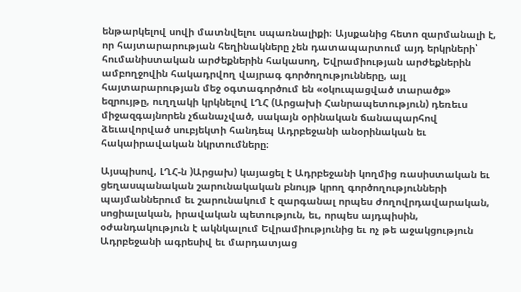ենթարկելով սովի մատնվելու սպառնալիքի։ Այսքանից հետո զարմանալի է, որ հայտարարության հեղինակները չեն դատապարտում այդ երկրների՝ հումանիստական արժեքներին հակասող, Եվրամիության արժեքներին ամբողջովին հակադրվող վայրագ գործողությունները, այլ հայտարարության մեջ օգտագործում են «օկուպացված տարածք» եզրույթը, ուղղակի կրկնելով ԼՂՀ (Արցախի Հանրապետություն) դեռեւս միջազգայնորեն չճանաչված, սակայն օրինական ճանապարհով ձեւավորված սուբյեկտի հանդեպ Ադրբեջանի անօրինական եւ հակաիրավական նկրտումները։

Այսպիսով, ԼՂՀ-ն )Արցախ) կայացել է Ադրբեջանի կողմից ռասիստական եւ ցեղասպանական շարունակական բնույթ կրող գործողությունների պայմաններում եւ շարունակում է զարգանալ որպես ժողովրդավարական, սոցիալական, իրավական պետություն, եւ, որպես այդպիսին, օժանդակություն է ակնկալում Եվրամիությունից եւ ոչ թե աջակցություն Ադրբեջանի ագրեսիվ եւ մարդատյաց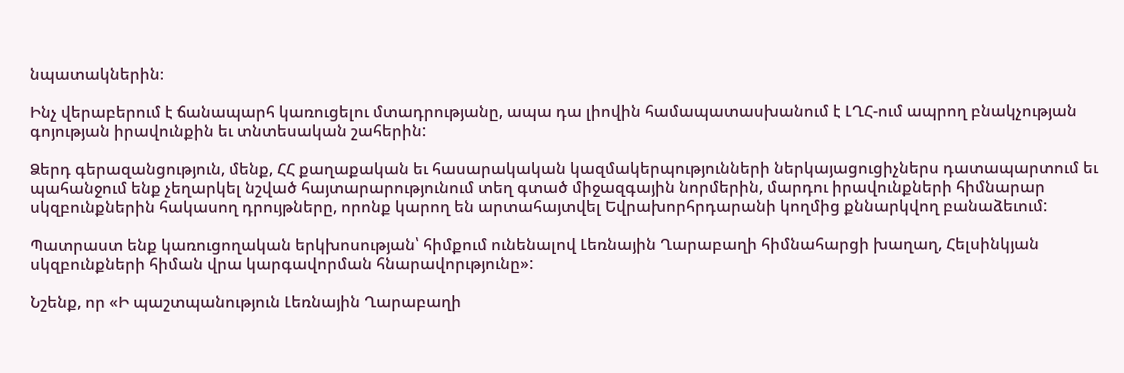նպատակներին։

Ինչ վերաբերում է ճանապարհ կառուցելու մտադրությանը, ապա դա լիովին համապատասխանում է ԼՂՀ-ում ապրող բնակչության գոյության իրավունքին եւ տնտեսական շահերին:

Ձերդ գերազանցություն, մենք, ՀՀ քաղաքական եւ հասարակական կազմակերպությունների ներկայացուցիչներս դատապարտում եւ պահանջում ենք չեղարկել նշված հայտարարությունում տեղ գտած միջազգային նորմերին, մարդու իրավունքների հիմնարար սկզբունքներին հակասող դրույթները, որոնք կարող են արտահայտվել Եվրախորհրդարանի կողմից քննարկվող բանաձեւում:

Պատրաստ ենք կառուցողական երկխոսության՝ հիմքում ունենալով Լեռնային Ղարաբաղի հիմնահարցի խաղաղ, Հելսինկյան սկզբունքների հիման վրա կարգավորման հնարավորւթյունը»:

Նշենք, որ «Ի պաշտպանություն Լեռնային Ղարաբաղի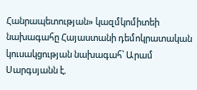Հանրապետության» կազմկոմիտեի նախագահը Հայաստանի դեմոկրատական կուսակցության նախագահ՝ Արամ Սարգսյանն է,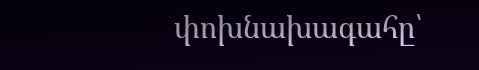փոխնախագահը՝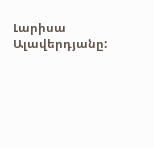Լարիսա Ալավերդյանը: